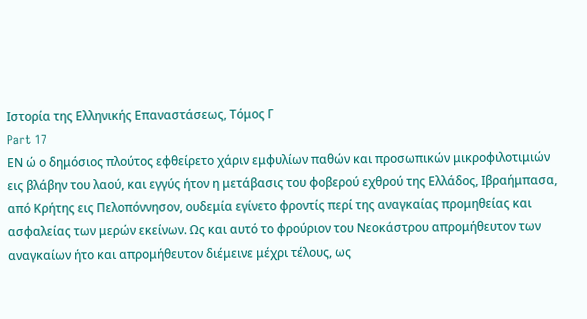Ιστορία της Ελληνικής Επαναστάσεως, Τόμος Γ
Part 17
ΕΝ ώ ο δημόσιος πλούτος εφθείρετο χάριν εμφυλίων παθών και προσωπικών μικροφιλοτιμιών εις βλάβην του λαού, και εγγύς ήτον η μετάβασις του φοβερού εχθρού της Ελλάδος, Ιβραήμπασα, από Κρήτης εις Πελοπόννησον, ουδεμία εγίνετο φροντίς περί της αναγκαίας προμηθείας και ασφαλείας των μερών εκείνων. Ως και αυτό το φρούριον του Νεοκάστρου απρομήθευτον των αναγκαίων ήτο και απρομήθευτον διέμεινε μέχρι τέλους, ως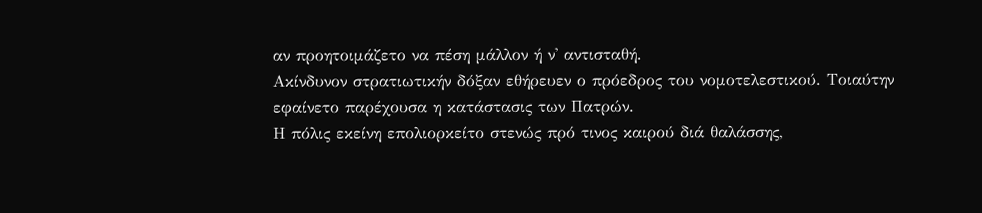αν προητοιμάζετο να πέση μάλλον ή ν' αντισταθή.
Ακίνδυνον στρατιωτικήν δόξαν εθήρευεν ο πρόεδρος του νομοτελεστικού. Τοιαύτην εφαίνετο παρέχουσα η κατάστασις των Πατρών.
Η πόλις εκείνη επολιορκείτο στενώς πρό τινος καιρού διά θαλάσσης,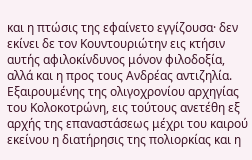και η πτώσις της εφαίνετο εγγίζουσα· δεν εκίνει δε τον Κουντουριώτην εις κτήσιν αυτής αφιλοκίνδυνος μόνον φιλοδοξία, αλλά και η προς τους Ανδρέας αντιζηλία. Εξαιρουμένης της ολιγοχρονίου αρχηγίας του Κολοκοτρώνη, εις τούτους ανετέθη εξ αρχής της επαναστάσεως μέχρι του καιρού εκείνου η διατήρησις της πολιορκίας και η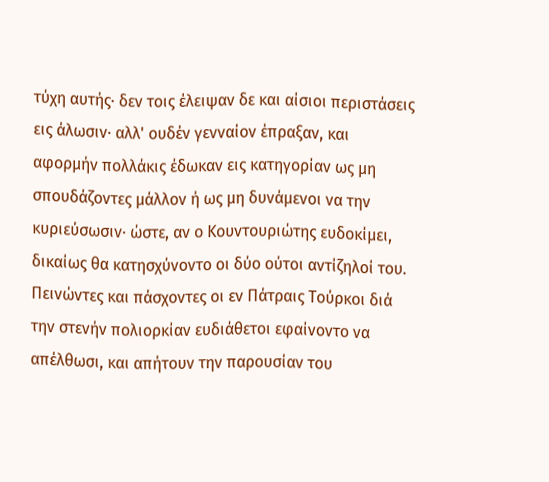τύχη αυτής· δεν τοις έλειψαν δε και αίσιοι περιστάσεις εις άλωσιν· αλλ' ουδέν γενναίον έπραξαν, και αφορμήν πολλάκις έδωκαν εις κατηγορίαν ως μη σπουδάζοντες μάλλον ή ως μη δυνάμενοι να την κυριεύσωσιν· ώστε, αν ο Κουντουριώτης ευδοκίμει, δικαίως θα κατησχύνοντο οι δύο ούτοι αντίζηλοί του. Πεινώντες και πάσχοντες οι εν Πάτραις Τούρκοι διά την στενήν πολιορκίαν ευδιάθετοι εφαίνοντο να απέλθωσι, και απήτουν την παρουσίαν του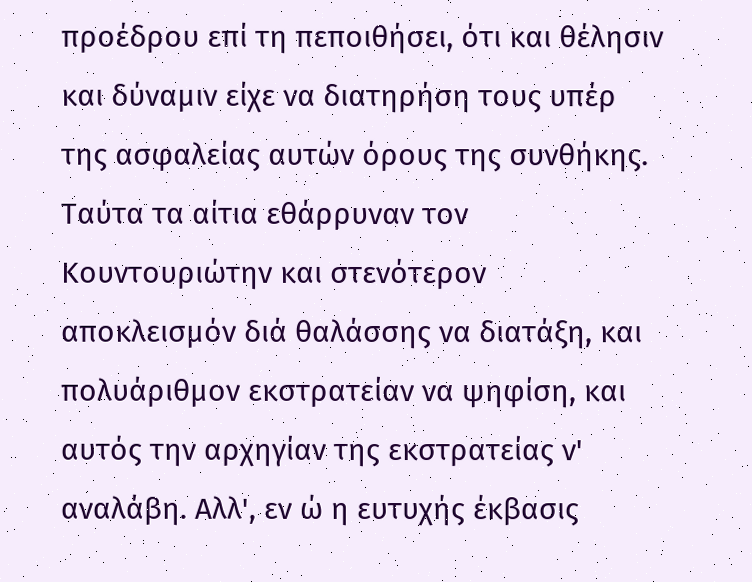προέδρου επί τη πεποιθήσει, ότι και θέλησιν και δύναμιν είχε να διατηρήση τους υπέρ της ασφαλείας αυτών όρους της συνθήκης. Ταύτα τα αίτια εθάρρυναν τον Κουντουριώτην και στενότερον αποκλεισμόν διά θαλάσσης να διατάξη, και πολυάριθμον εκστρατείαν να ψηφίση, και αυτός την αρχηγίαν της εκστρατείας ν' αναλάβη. Αλλ', εν ώ η ευτυχής έκβασις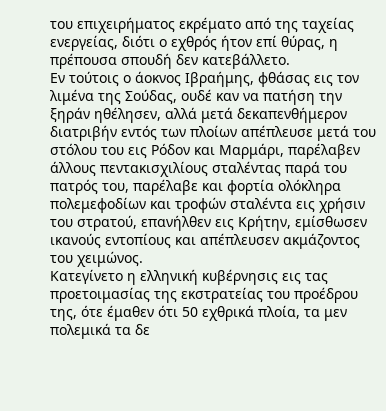του επιχειρήματος εκρέματο από της ταχείας ενεργείας, διότι ο εχθρός ήτον επί θύρας, η πρέπουσα σπουδή δεν κατεβάλλετο.
Εν τούτοις ο άοκνος Ιβραήμης, φθάσας εις τον λιμένα της Σούδας, ουδέ καν να πατήση την ξηράν ηθέλησεν, αλλά μετά δεκαπενθήμερον διατριβήν εντός των πλοίων απέπλευσε μετά του στόλου του εις Ρόδον και Μαρμάρι, παρέλαβεν άλλους πεντακισχιλίους σταλέντας παρά του πατρός του, παρέλαβε και φορτία ολόκληρα πολεμεφοδίων και τροφών σταλέντα εις χρήσιν του στρατού, επανήλθεν εις Κρήτην, εμίσθωσεν ικανούς εντοπίους και απέπλευσεν ακμάζοντος του χειμώνος.
Κατεγίνετο η ελληνική κυβέρνησις εις τας προετοιμασίας της εκστρατείας του προέδρου της, ότε έμαθεν ότι 50 εχθρικά πλοία, τα μεν πολεμικά τα δε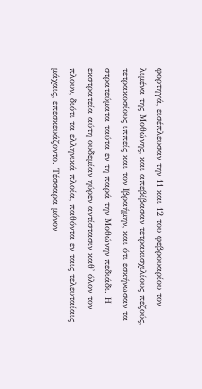φορτηγά, εισέπλευσαν την 11 και 12 του φεβρουαρίου τον λιμένα της Μοθώνης, και απεβίβασαν τετρακισχιλίους πεζούς, τετρακοσίους ιππείς και τον Ιβραήμην, και ότι εσκήνωσαν τα στρατεύματα ταύτα εν τη παρά την Μοθώνην πεδιάδι. Η εκστρατεία αύτη ουδεμίαν ηύρεν αντίστασιν καθ' όλον τον πλουν, διότι τα ελληνικά πλοία, παθόντα εν ταις τελευταίαις μάχαις, επεσκευάζοντο. Τέσσαρα μόνον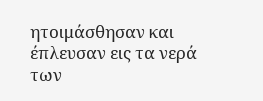ητοιμάσθησαν και έπλευσαν εις τα νερά των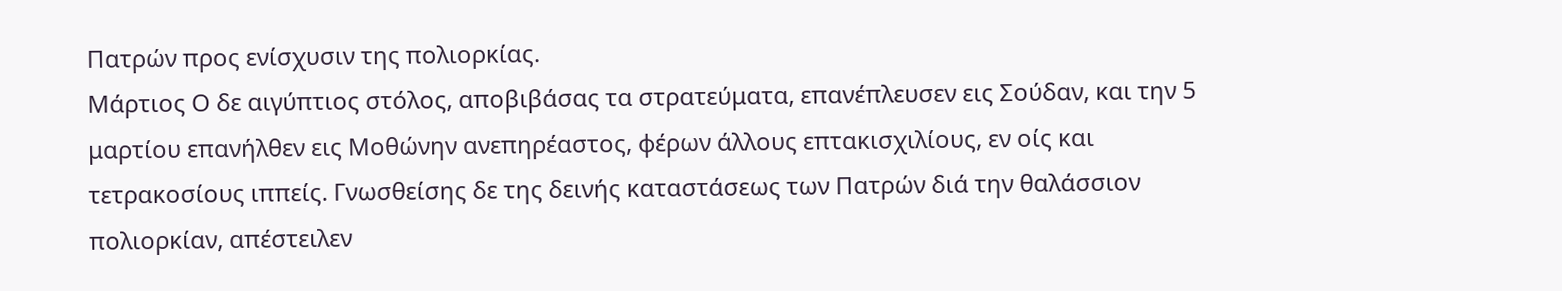Πατρών προς ενίσχυσιν της πολιορκίας.
Μάρτιος Ο δε αιγύπτιος στόλος, αποβιβάσας τα στρατεύματα, επανέπλευσεν εις Σούδαν, και την 5 μαρτίου επανήλθεν εις Μοθώνην ανεπηρέαστος, φέρων άλλους επτακισχιλίους, εν οίς και τετρακοσίους ιππείς. Γνωσθείσης δε της δεινής καταστάσεως των Πατρών διά την θαλάσσιον πολιορκίαν, απέστειλεν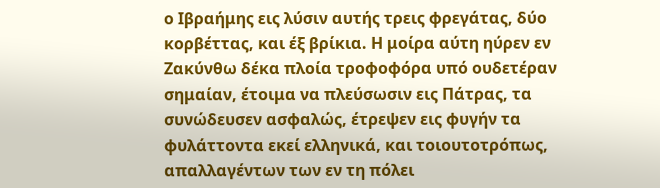ο Ιβραήμης εις λύσιν αυτής τρεις φρεγάτας, δύο κορβέττας, και έξ βρίκια. Η μοίρα αύτη ηύρεν εν Ζακύνθω δέκα πλοία τροφοφόρα υπό ουδετέραν σημαίαν, έτοιμα να πλεύσωσιν εις Πάτρας, τα συνώδευσεν ασφαλώς, έτρεψεν εις φυγήν τα φυλάττοντα εκεί ελληνικά, και τοιουτοτρόπως, απαλλαγέντων των εν τη πόλει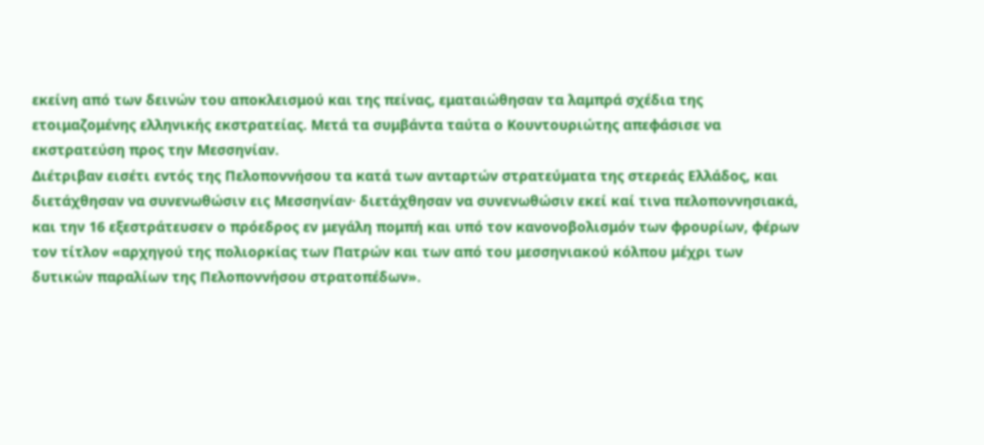εκείνη από των δεινών του αποκλεισμού και της πείνας, εματαιώθησαν τα λαμπρά σχέδια της ετοιμαζομένης ελληνικής εκστρατείας. Μετά τα συμβάντα ταύτα ο Κουντουριώτης απεφάσισε να εκστρατεύση προς την Μεσσηνίαν.
Διέτριβαν εισέτι εντός της Πελοποννήσου τα κατά των ανταρτών στρατεύματα της στερεάς Ελλάδος, και διετάχθησαν να συνενωθώσιν εις Μεσσηνίαν· διετάχθησαν να συνενωθώσιν εκεί καί τινα πελοποννησιακά, και την 16 εξεστράτευσεν ο πρόεδρος εν μεγάλη πομπή και υπό τον κανονοβολισμόν των φρουρίων, φέρων τον τίτλον «αρχηγού της πολιορκίας των Πατρών και των από του μεσσηνιακού κόλπου μέχρι των δυτικών παραλίων της Πελοποννήσου στρατοπέδων».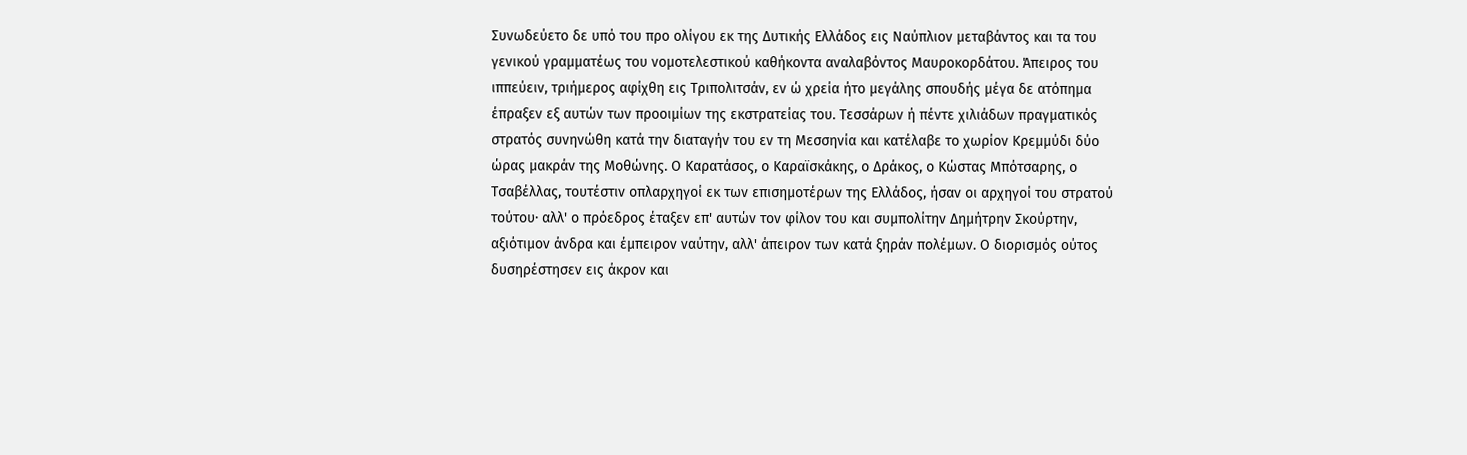Συνωδεύετο δε υπό του προ ολίγου εκ της Δυτικής Ελλάδος εις Ναύπλιον μεταβάντος και τα του γενικού γραμματέως του νομοτελεστικού καθήκοντα αναλαβόντος Μαυροκορδάτου. Άπειρος του ιππεύειν, τριήμερος αφίχθη εις Τριπολιτσάν, εν ώ χρεία ήτο μεγάλης σπουδής μέγα δε ατόπημα έπραξεν εξ αυτών των προοιμίων της εκστρατείας του. Τεσσάρων ή πέντε χιλιάδων πραγματικός στρατός συνηνώθη κατά την διαταγήν του εν τη Μεσσηνία και κατέλαβε το χωρίον Κρεμμύδι δύο ώρας μακράν της Μοθώνης. Ο Καρατάσος, ο Καραϊσκάκης, ο Δράκος, ο Κώστας Μπότσαρης, ο Τσαβέλλας, τουτέστιν οπλαρχηγοί εκ των επισημοτέρων της Ελλάδος, ήσαν οι αρχηγοί του στρατού τούτου· αλλ' ο πρόεδρος έταξεν επ' αυτών τον φίλον του και συμπολίτην Δημήτρην Σκούρτην, αξιότιμον άνδρα και έμπειρον ναύτην, αλλ' άπειρον των κατά ξηράν πολέμων. Ο διορισμός ούτος δυσηρέστησεν εις άκρον και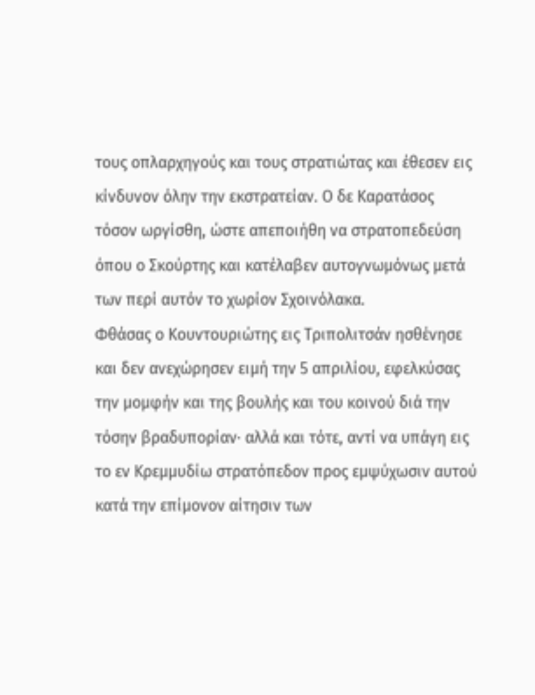τους οπλαρχηγούς και τους στρατιώτας και έθεσεν εις κίνδυνον όλην την εκστρατείαν. Ο δε Καρατάσος τόσον ωργίσθη, ώστε απεποιήθη να στρατοπεδεύση όπου ο Σκούρτης και κατέλαβεν αυτογνωμόνως μετά των περί αυτόν το χωρίον Σχοινόλακα.
Φθάσας ο Κουντουριώτης εις Τριπολιτσάν ησθένησε και δεν ανεχώρησεν ειμή την 5 απριλίου, εφελκύσας την μομφήν και της βουλής και του κοινού διά την τόσην βραδυπορίαν· αλλά και τότε, αντί να υπάγη εις το εν Κρεμμυδίω στρατόπεδον προς εμψύχωσιν αυτού κατά την επίμονον αίτησιν των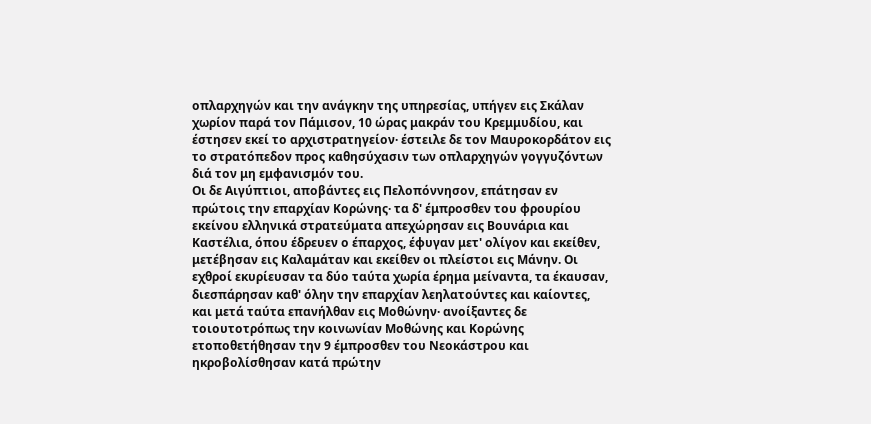οπλαρχηγών και την ανάγκην της υπηρεσίας, υπήγεν εις Σκάλαν χωρίον παρά τον Πάμισον, 10 ώρας μακράν του Κρεμμυδίου, και έστησεν εκεί το αρχιστρατηγείον· έστειλε δε τον Μαυροκορδάτον εις το στρατόπεδον προς καθησύχασιν των οπλαρχηγών γογγυζόντων διά τον μη εμφανισμόν του.
Οι δε Αιγύπτιοι, αποβάντες εις Πελοπόννησον, επάτησαν εν πρώτοις την επαρχίαν Κορώνης· τα δ' έμπροσθεν του φρουρίου εκείνου ελληνικά στρατεύματα απεχώρησαν εις Βουνάρια και Καστέλια, όπου έδρευεν ο έπαρχος, έφυγαν μετ' ολίγον και εκείθεν, μετέβησαν εις Καλαμάταν και εκείθεν οι πλείστοι εις Μάνην. Οι εχθροί εκυρίευσαν τα δύο ταύτα χωρία έρημα μείναντα, τα έκαυσαν, διεσπάρησαν καθ' όλην την επαρχίαν λεηλατούντες και καίοντες, και μετά ταύτα επανήλθαν εις Μοθώνην· ανοίξαντες δε τοιουτοτρόπως την κοινωνίαν Μοθώνης και Κορώνης ετοποθετήθησαν την 9 έμπροσθεν του Νεοκάστρου και ηκροβολίσθησαν κατά πρώτην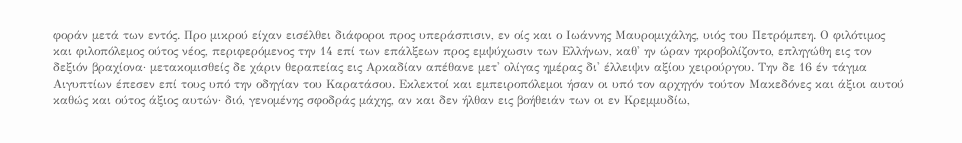φοράν μετά των εντός. Προ μικρού είχαν εισέλθει διάφοροι προς υπεράσπισιν, εν οίς και ο Ιωάννης Μαυρομιχάλης, υιός του Πετρόμπεη. Ο φιλότιμος και φιλοπόλεμος ούτος νέος, περιφερόμενος την 14 επί των επάλξεων προς εμψύχωσιν των Ελλήνων, καθ' ην ώραν ηκροβολίζοντο, επληγώθη εις τον δεξιόν βραχίονα· μετακομισθείς δε χάριν θεραπείας εις Αρκαδίαν απέθανε μετ' ολίγας ημέρας δι' έλλειψιν αξίου χειρούργου. Την δε 16 έν τάγμα Αιγυπτίων έπεσεν επί τους υπό την οδηγίαν του Καρατάσου. Εκλεκτοί και εμπειροπόλεμοι ήσαν οι υπό τον αρχηγόν τούτον Μακεδόνες και άξιοι αυτού καθώς και ούτος άξιος αυτών· διό, γενομένης σφοδράς μάχης, αν και δεν ήλθαν εις βοήθειάν των οι εν Κρεμμυδίω,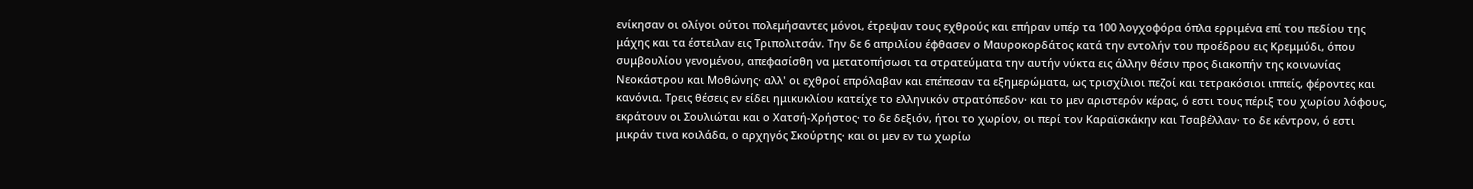ενίκησαν οι ολίγοι ούτοι πολεμήσαντες μόνοι, έτρεψαν τους εχθρούς και επήραν υπέρ τα 100 λογχοφόρα όπλα ερριμένα επί του πεδίου της μάχης και τα έστειλαν εις Τριπολιτσάν. Την δε 6 απριλίου έφθασεν ο Μαυροκορδάτος κατά την εντολήν του προέδρου εις Κρεμμύδι, όπου συμβουλίου γενομένου, απεφασίσθη να μετατοπήσωσι τα στρατεύματα την αυτήν νύκτα εις άλλην θέσιν προς διακοπήν της κοινωνίας Νεοκάστρου και Μοθώνης· αλλ' οι εχθροί επρόλαβαν και επέπεσαν τα εξημερώματα, ως τρισχίλιοι πεζοί και τετρακόσιοι ιππείς, φέροντες και κανόνια. Τρεις θέσεις εν είδει ημικυκλίου κατείχε το ελληνικόν στρατόπεδον· και το μεν αριστερόν κέρας, ό εστι τους πέριξ του χωρίου λόφους, εκράτουν οι Σουλιώται και ο Χατσή-Χρήστος· το δε δεξιόν, ήτοι το χωρίον, οι περί τον Καραϊσκάκην και Τσαβέλλαν· το δε κέντρον, ό εστι μικράν τινα κοιλάδα, ο αρχηγός Σκούρτης· και οι μεν εν τω χωρίω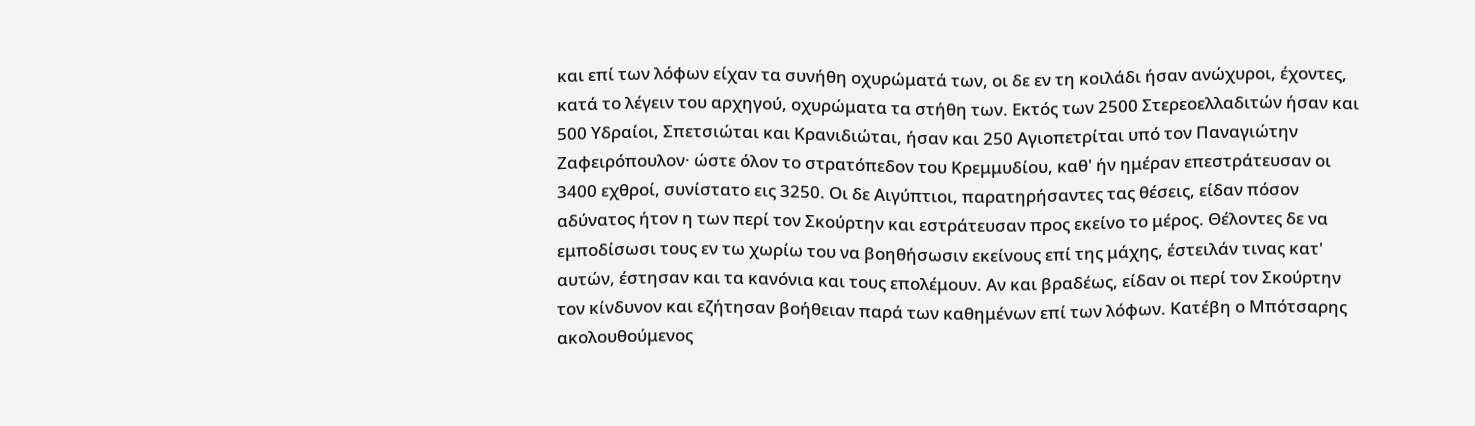και επί των λόφων είχαν τα συνήθη οχυρώματά των, οι δε εν τη κοιλάδι ήσαν ανώχυροι, έχοντες, κατά το λέγειν του αρχηγού, οχυρώματα τα στήθη των. Εκτός των 2500 Στερεοελλαδιτών ήσαν και 500 Υδραίοι, Σπετσιώται και Κρανιδιώται, ήσαν και 250 Αγιοπετρίται υπό τον Παναγιώτην Ζαφειρόπουλον· ώστε όλον το στρατόπεδον του Κρεμμυδίου, καθ' ήν ημέραν επεστράτευσαν οι 3400 εχθροί, συνίστατο εις 3250. Οι δε Αιγύπτιοι, παρατηρήσαντες τας θέσεις, είδαν πόσον αδύνατος ήτον η των περί τον Σκούρτην και εστράτευσαν προς εκείνο το μέρος. Θέλοντες δε να εμποδίσωσι τους εν τω χωρίω του να βοηθήσωσιν εκείνους επί της μάχης, έστειλάν τινας κατ' αυτών, έστησαν και τα κανόνια και τους επολέμουν. Αν και βραδέως, είδαν οι περί τον Σκούρτην τον κίνδυνον και εζήτησαν βοήθειαν παρά των καθημένων επί των λόφων. Κατέβη ο Μπότσαρης ακολουθούμενος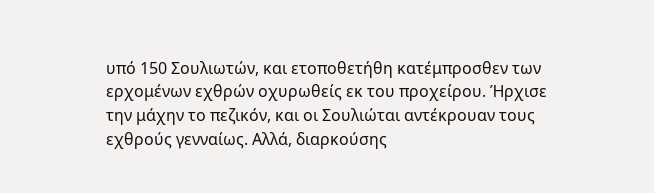υπό 150 Σουλιωτών, και ετοποθετήθη κατέμπροσθεν των ερχομένων εχθρών οχυρωθείς εκ του προχείρου. Ήρχισε την μάχην το πεζικόν, και οι Σουλιώται αντέκρουαν τους εχθρούς γενναίως. Αλλά, διαρκούσης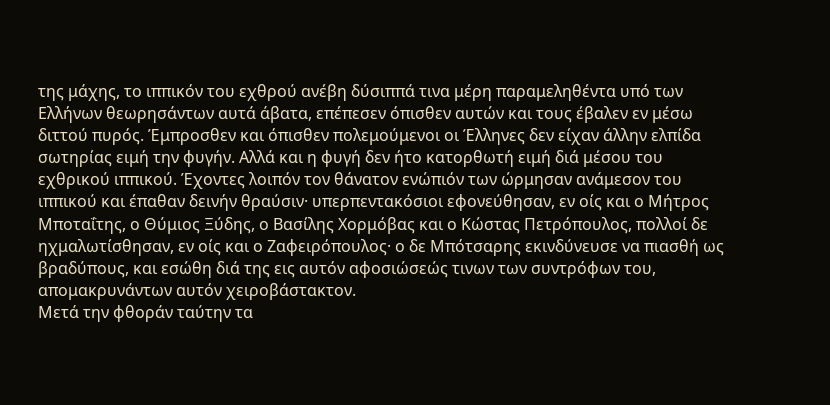της μάχης, το ιππικόν του εχθρού ανέβη δύσιππά τινα μέρη παραμεληθέντα υπό των Ελλήνων θεωρησάντων αυτά άβατα, επέπεσεν όπισθεν αυτών και τους έβαλεν εν μέσω διττού πυρός. Έμπροσθεν και όπισθεν πολεμούμενοι οι Έλληνες δεν είχαν άλλην ελπίδα σωτηρίας ειμή την φυγήν. Αλλά και η φυγή δεν ήτο κατορθωτή ειμή διά μέσου του εχθρικού ιππικού. Έχοντες λοιπόν τον θάνατον ενώπιόν των ώρμησαν ανάμεσον του ιππικού και έπαθαν δεινήν θραύσιν· υπερπεντακόσιοι εφονεύθησαν, εν οίς και ο Μήτρος Μποταΐτης, ο Θύμιος Ξύδης, ο Βασίλης Χορμόβας και ο Κώστας Πετρόπουλος, πολλοί δε ηχμαλωτίσθησαν, εν οίς και ο Ζαφειρόπουλος· ο δε Μπότσαρης εκινδύνευσε να πιασθή ως βραδύπους, και εσώθη διά της εις αυτόν αφοσιώσεώς τινων των συντρόφων του, απομακρυνάντων αυτόν χειροβάστακτον.
Μετά την φθοράν ταύτην τα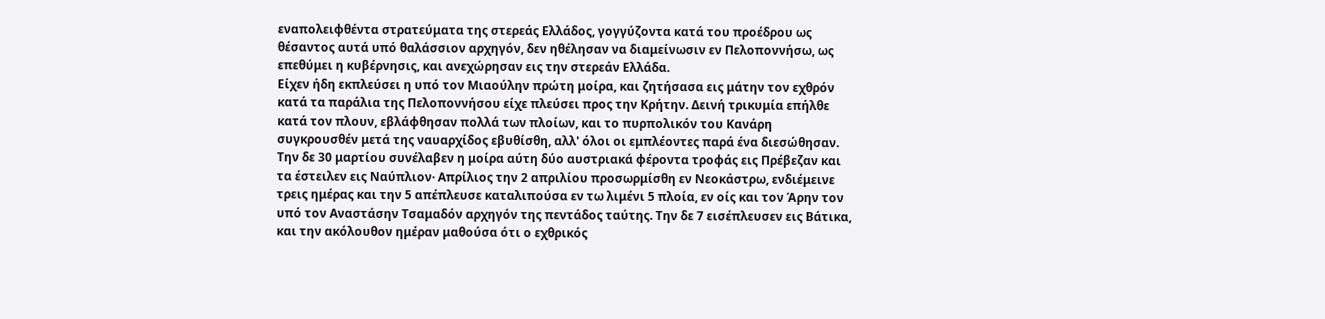εναπολειφθέντα στρατεύματα της στερεάς Ελλάδος, γογγύζοντα κατά του προέδρου ως θέσαντος αυτά υπό θαλάσσιον αρχηγόν, δεν ηθέλησαν να διαμείνωσιν εν Πελοποννήσω, ως επεθύμει η κυβέρνησις, και ανεχώρησαν εις την στερεάν Ελλάδα.
Είχεν ήδη εκπλεύσει η υπό τον Μιαούλην πρώτη μοίρα, και ζητήσασα εις μάτην τον εχθρόν κατά τα παράλια της Πελοποννήσου είχε πλεύσει προς την Κρήτην. Δεινή τρικυμία επήλθε κατά τον πλουν, εβλάφθησαν πολλά των πλοίων, και το πυρπολικόν του Κανάρη συγκρουσθέν μετά της ναυαρχίδος εβυθίσθη, αλλ' όλοι οι εμπλέοντες παρά ένα διεσώθησαν. Την δε 30 μαρτίου συνέλαβεν η μοίρα αύτη δύο αυστριακά φέροντα τροφάς εις Πρέβεζαν και τα έστειλεν εις Ναύπλιον· Απρίλιος την 2 απριλίου προσωρμίσθη εν Νεοκάστρω, ενδιέμεινε τρεις ημέρας και την 5 απέπλευσε καταλιπούσα εν τω λιμένι 5 πλοία, εν οίς και τον Άρην τον υπό τον Αναστάσην Τσαμαδόν αρχηγόν της πεντάδος ταύτης. Την δε 7 εισέπλευσεν εις Βάτικα, και την ακόλουθον ημέραν μαθούσα ότι ο εχθρικός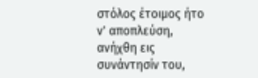στόλος έτοιμος ήτο ν' αποπλεύση, ανήχθη εις συνάντησίν του,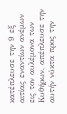κατέπλευσε την 9 εξ αιτίας εναντίων ανέμων εις τον αυλέμονα των Κυθήρων, απέπλευσε την αυτήν νύκτα προς την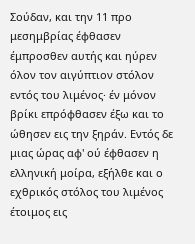Σούδαν, και την 11 προ μεσημβρίας έφθασεν έμπροσθεν αυτής και ηύρεν όλον τον αιγύπτιον στόλον εντός του λιμένος· έν μόνον βρίκι επρόφθασεν έξω και το ώθησεν εις την ξηράν. Εντός δε μιας ώρας αφ' ού έφθασεν η ελληνική μοίρα, εξήλθε και ο εχθρικός στόλος του λιμένος έτοιμος εις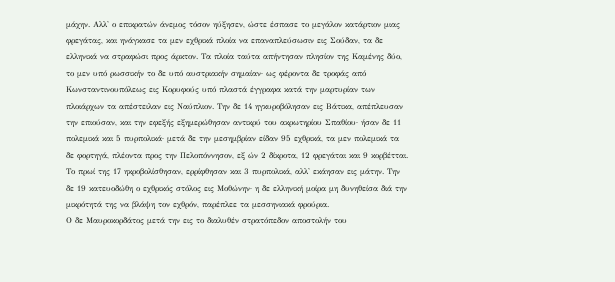μάχην. Αλλ' ο επικρατών άνεμος τόσον ηύξησεν, ώστε έσπασε το μεγάλον κατάρτιον μιας φρεγάτας, και ηνάγκασε τα μεν εχθρικά πλοία να επαναπλεύσωσιν εις Σούδαν, τα δε ελληνικά να στραφώσι προς άρκτον. Τα πλοία ταύτα απήντησαν πλησίον της Καμένης δύο, το μεν υπό ρωσσικήν το δε υπό αυστριακήν σημαίαν· ως φέροντα δε τροφάς από Κωνσταντινουπόλεως εις Κορυφούς υπό πλαστά έγγραφα κατά την μαρτυρίαν των πλοιάρχων τα απέστειλαν εις Ναύπλιον. Την δε 14 ηγκυροβόλησαν εις Βάτικα, απέπλευσαν την επιούσαν, και την εφεξής εξημερώθησαν αντικρύ του ακρωτηρίου Σπαθίου· ήσαν δε 11 πολεμικά και 5 πυρπολικά· μετά δε την μεσημβρίαν είδαν 95 εχθρικά, τα μεν πολεμικά τα δε φορτηγά, πλέοντα προς την Πελοπόννησον, εξ ών 2 δίκροτα, 12 φρεγάται και 9 κορβέτται. Το πρωί της 17 ηκροβολίσθησαν, ερρίφθησαν και 3 πυρπολικά, αλλ' εκάησαν εις μάτην. Την δε 19 κατευοδώθη ο εχθρικός στόλος εις Μοθώνην· η δε ελληνική μοίρα μη δυνηθείσα διά την μικρότητά της να βλάψη τον εχθρόν, παρέπλεε τα μεσσηνιακά φρούρια.
Ο δε Μαυροκορδάτος μετά την εις το διαλυθέν στρατόπεδον αποστολήν του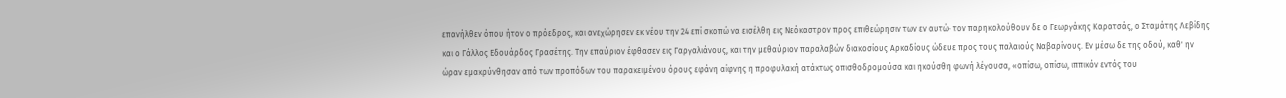επανήλθεν όπου ήτον ο πρόεδρος, και ανεχώρησεν εκ νέου την 24 επί σκοπώ να εισέλθη εις Νεόκαστρον προς επιθεώρησιν των εν αυτώ· τον παρηκολούθουν δε ο Γεωργάκης Καρατσάς, ο Σταμάτης Λεβίδης και ο Γάλλος Εδουάρδος Γρασέτης. Την επαύριον έφθασεν εις Γαργαλιάνους, και την μεθαύριον παραλαβών διακοσίους Αρκαδίους ώδευε προς τους παλαιούς Ναβαρίνους. Εν μέσω δε της οδού, καθ' ην ώραν εμακρύνθησαν από των προπόδων του παρακειμένου όρους εφάνη αίφνης η προφυλακή ατάκτως οπισθοδρομούσα και ηκούσθη φωνή λέγουσα, «οπίσω, οπίσω, ιππικόν εντός του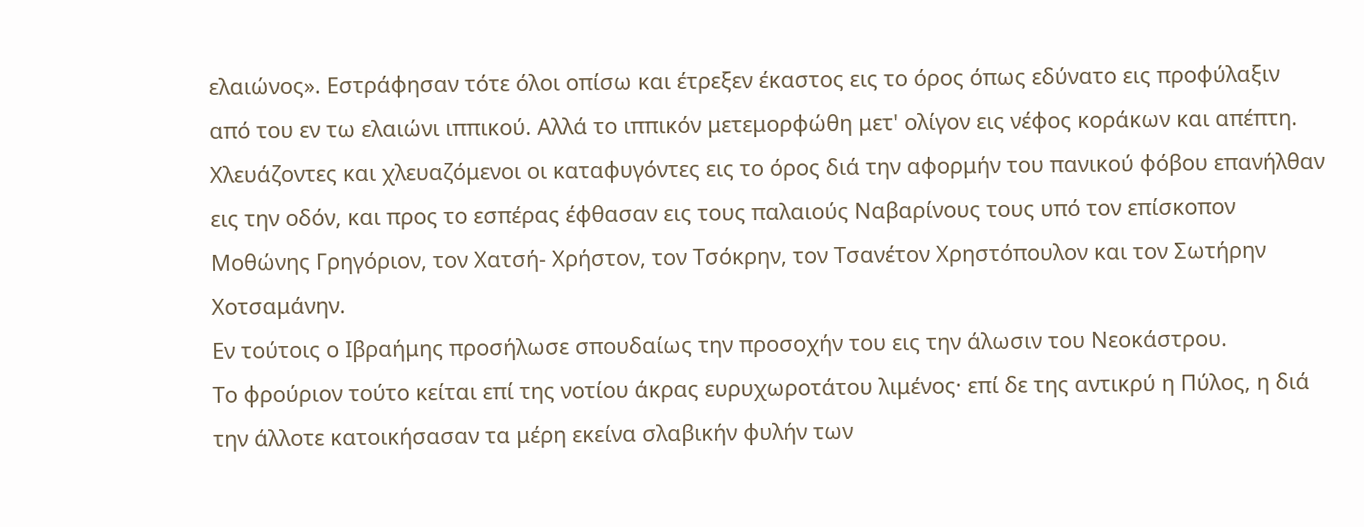ελαιώνος». Εστράφησαν τότε όλοι οπίσω και έτρεξεν έκαστος εις το όρος όπως εδύνατο εις προφύλαξιν από του εν τω ελαιώνι ιππικού. Αλλά το ιππικόν μετεμορφώθη μετ' ολίγον εις νέφος κοράκων και απέπτη. Χλευάζοντες και χλευαζόμενοι οι καταφυγόντες εις το όρος διά την αφορμήν του πανικού φόβου επανήλθαν εις την οδόν, και προς το εσπέρας έφθασαν εις τους παλαιούς Ναβαρίνους τους υπό τον επίσκοπον Μοθώνης Γρηγόριον, τον Χατσή- Χρήστον, τον Τσόκρην, τον Τσανέτον Χρηστόπουλον και τον Σωτήρην Χοτσαμάνην.
Εν τούτοις ο Ιβραήμης προσήλωσε σπουδαίως την προσοχήν του εις την άλωσιν του Νεοκάστρου.
Το φρούριον τούτο κείται επί της νοτίου άκρας ευρυχωροτάτου λιμένος· επί δε της αντικρύ η Πύλος, η διά την άλλοτε κατοικήσασαν τα μέρη εκείνα σλαβικήν φυλήν των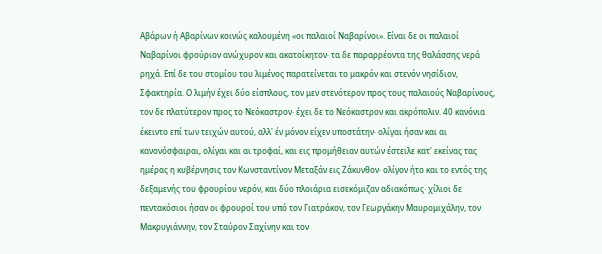Αβάρων ή Αβαρίνων κοινώς καλουμένη «οι παλαιοί Ναβαρίνοι». Είναι δε οι παλαιοί Ναβαρίνοι φρούριον ανώχυρον και ακατοίκητον· τα δε παραρρέοντα της θαλάσσης νερά ρηχά. Επί δε του στομίου του λιμένος παρατείνεται το μακρόν και στενόν νησίδιον, Σφακτηρία. Ο λιμήν έχει δύο είσπλους, τον μεν στενότερον προς τους παλαιούς Ναβαρίνους, τον δε πλατύτερον προς το Νεόκαστρον· έχει δε το Νεόκαστρον και ακρόπολιν. 40 κανόνια έκειντο επί των τειχών αυτού, αλλ' έν μόνον είχεν υποστάτην· ολίγαι ήσαν και αι κανονόσφαιραι, ολίγαι και αι τροφαί, και εις προμήθειαν αυτών έστειλε κατ' εκείνας τας ημέρας η κυβέρνησις τον Κωνσταντίνον Μεταξάν εις Ζάκυνθον· ολίγον ήτο και το εντός της δεξαμενής του φρουρίου νερόν, και δύο πλοιάρια εισεκόμιζαν αδιακόπως· χίλιοι δε πεντακόσιοι ήσαν οι φρουροί του υπό τον Γιατράκον, τον Γεωργάκην Μαυρομιχάλην, τον Μακρυγιάννην, τον Σταύρον Σαχίνην και τον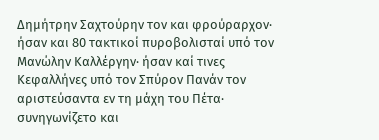Δημήτρην Σαχτούρην τον και φρούραρχον· ήσαν και 80 τακτικοί πυροβολισταί υπό τον Μανώλην Καλλέργην· ήσαν καί τινες Κεφαλλήνες υπό τον Σπύρον Πανάν τον αριστεύσαντα εν τη μάχη του Πέτα· συνηγωνίζετο και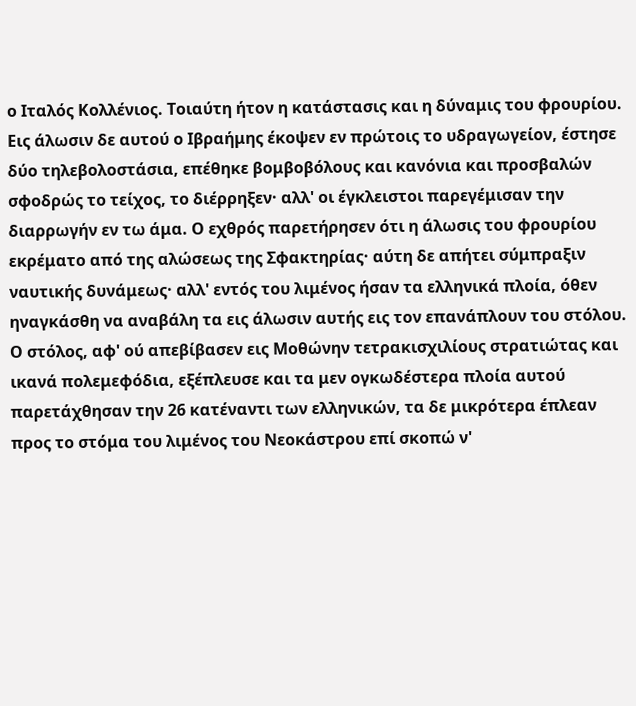ο Ιταλός Κολλένιος. Τοιαύτη ήτον η κατάστασις και η δύναμις του φρουρίου.
Εις άλωσιν δε αυτού ο Ιβραήμης έκοψεν εν πρώτοις το υδραγωγείον, έστησε δύο τηλεβολοστάσια, επέθηκε βομβοβόλους και κανόνια και προσβαλών σφοδρώς το τείχος, το διέρρηξεν· αλλ' οι έγκλειστοι παρεγέμισαν την διαρρωγήν εν τω άμα. Ο εχθρός παρετήρησεν ότι η άλωσις του φρουρίου εκρέματο από της αλώσεως της Σφακτηρίας· αύτη δε απήτει σύμπραξιν ναυτικής δυνάμεως· αλλ' εντός του λιμένος ήσαν τα ελληνικά πλοία, όθεν ηναγκάσθη να αναβάλη τα εις άλωσιν αυτής εις τον επανάπλουν του στόλου. Ο στόλος, αφ' ού απεβίβασεν εις Μοθώνην τετρακισχιλίους στρατιώτας και ικανά πολεμεφόδια, εξέπλευσε και τα μεν ογκωδέστερα πλοία αυτού παρετάχθησαν την 26 κατέναντι των ελληνικών, τα δε μικρότερα έπλεαν προς το στόμα του λιμένος του Νεοκάστρου επί σκοπώ ν'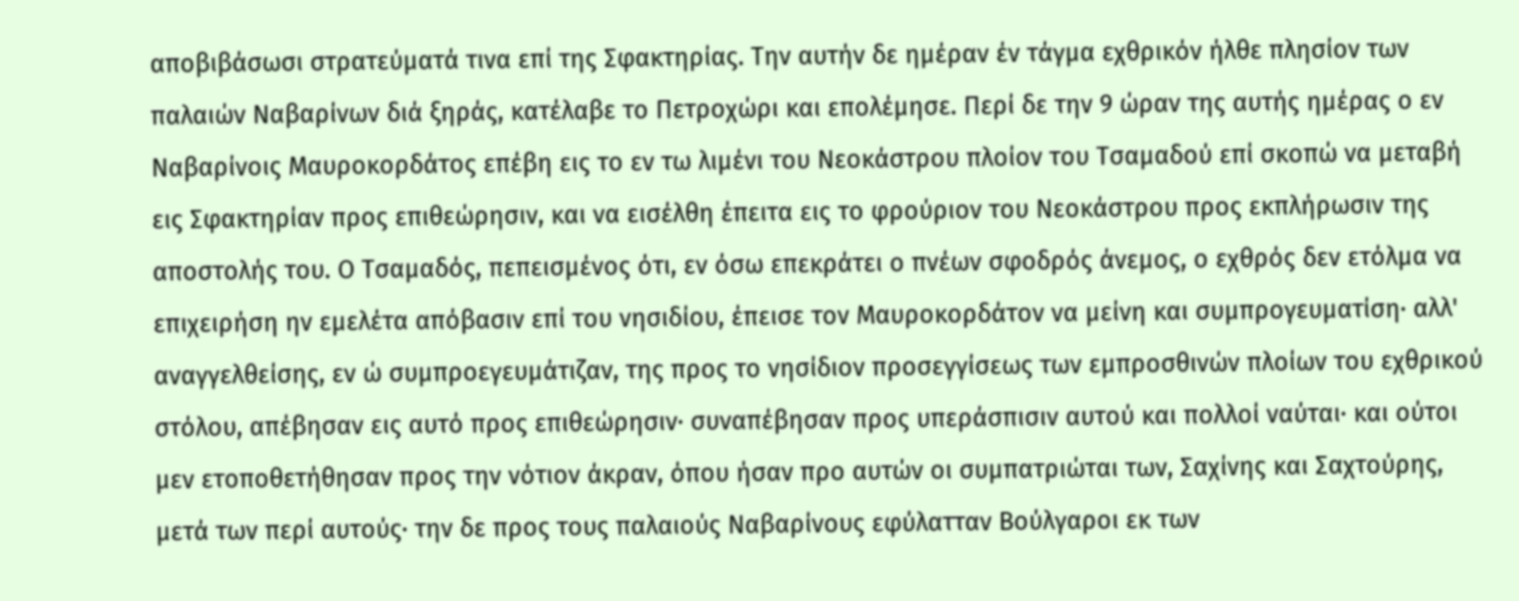αποβιβάσωσι στρατεύματά τινα επί της Σφακτηρίας. Την αυτήν δε ημέραν έν τάγμα εχθρικόν ήλθε πλησίον των παλαιών Ναβαρίνων διά ξηράς, κατέλαβε το Πετροχώρι και επολέμησε. Περί δε την 9 ώραν της αυτής ημέρας ο εν Ναβαρίνοις Μαυροκορδάτος επέβη εις το εν τω λιμένι του Νεοκάστρου πλοίον του Τσαμαδού επί σκοπώ να μεταβή εις Σφακτηρίαν προς επιθεώρησιν, και να εισέλθη έπειτα εις το φρούριον του Νεοκάστρου προς εκπλήρωσιν της αποστολής του. Ο Τσαμαδός, πεπεισμένος ότι, εν όσω επεκράτει ο πνέων σφοδρός άνεμος, ο εχθρός δεν ετόλμα να επιχειρήση ην εμελέτα απόβασιν επί του νησιδίου, έπεισε τον Μαυροκορδάτον να μείνη και συμπρογευματίση· αλλ' αναγγελθείσης, εν ώ συμπροεγευμάτιζαν, της προς το νησίδιον προσεγγίσεως των εμπροσθινών πλοίων του εχθρικού στόλου, απέβησαν εις αυτό προς επιθεώρησιν· συναπέβησαν προς υπεράσπισιν αυτού και πολλοί ναύται· και ούτοι μεν ετοποθετήθησαν προς την νότιον άκραν, όπου ήσαν προ αυτών οι συμπατριώται των, Σαχίνης και Σαχτούρης, μετά των περί αυτούς· την δε προς τους παλαιούς Ναβαρίνους εφύλατταν Βούλγαροι εκ των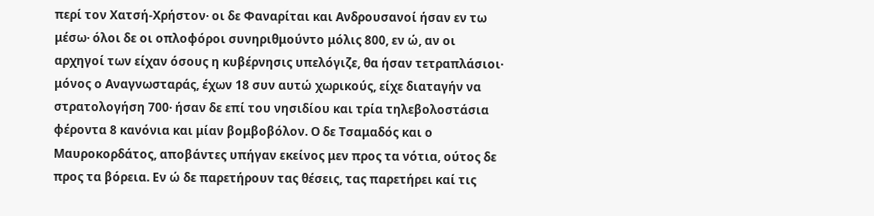περί τον Χατσή-Χρήστον· οι δε Φαναρίται και Ανδρουσανοί ήσαν εν τω μέσω· όλοι δε οι οπλοφόροι συνηριθμούντο μόλις 800, εν ώ, αν οι αρχηγοί των είχαν όσους η κυβέρνησις υπελόγιζε, θα ήσαν τετραπλάσιοι· μόνος ο Αναγνωσταράς, έχων 18 συν αυτώ χωρικούς, είχε διαταγήν να στρατολογήση 700· ήσαν δε επί του νησιδίου και τρία τηλεβολοστάσια φέροντα 8 κανόνια και μίαν βομβοβόλον. Ο δε Τσαμαδός και ο Μαυροκορδάτος, αποβάντες υπήγαν εκείνος μεν προς τα νότια, ούτος δε προς τα βόρεια. Εν ώ δε παρετήρουν τας θέσεις, τας παρετήρει καί τις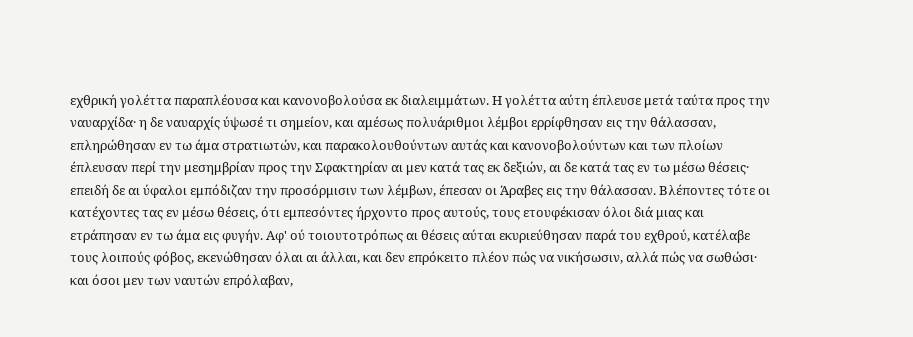εχθρική γολέττα παραπλέουσα και κανονοβολούσα εκ διαλειμμάτων. Η γολέττα αύτη έπλευσε μετά ταύτα προς την ναυαρχίδα· η δε ναυαρχίς ύψωσέ τι σημείον, και αμέσως πολυάριθμοι λέμβοι ερρίφθησαν εις την θάλασσαν, επληρώθησαν εν τω άμα στρατιωτών, και παρακολουθούντων αυτάς και κανονοβολούντων και των πλοίων έπλευσαν περί την μεσημβρίαν προς την Σφακτηρίαν αι μεν κατά τας εκ δεξιών, αι δε κατά τας εν τω μέσω θέσεις· επειδή δε αι ύφαλοι εμπόδιζαν την προσόρμισιν των λέμβων, έπεσαν οι Άραβες εις την θάλασσαν. Βλέποντες τότε οι κατέχοντες τας εν μέσω θέσεις, ότι εμπεσόντες ήρχοντο προς αυτούς, τους ετουφέκισαν όλοι διά μιας και ετράπησαν εν τω άμα εις φυγήν. Αφ' ού τοιουτοτρόπως αι θέσεις αύται εκυριεύθησαν παρά του εχθρού, κατέλαβε τους λοιπούς φόβος, εκενώθησαν όλαι αι άλλαι, και δεν επρόκειτο πλέον πώς να νικήσωσιν, αλλά πώς να σωθώσι· και όσοι μεν των ναυτών επρόλαβαν,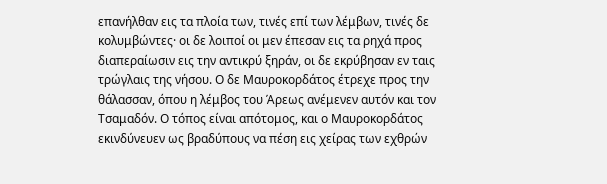επανήλθαν εις τα πλοία των, τινές επί των λέμβων, τινές δε κολυμβώντες· οι δε λοιποί οι μεν έπεσαν εις τα ρηχά προς διαπεραίωσιν εις την αντικρύ ξηράν, οι δε εκρύβησαν εν ταις τρώγλαις της νήσου. Ο δε Μαυροκορδάτος έτρεχε προς την θάλασσαν, όπου η λέμβος του Άρεως ανέμενεν αυτόν και τον Τσαμαδόν. Ο τόπος είναι απότομος, και ο Μαυροκορδάτος εκινδύνευεν ως βραδύπους να πέση εις χείρας των εχθρών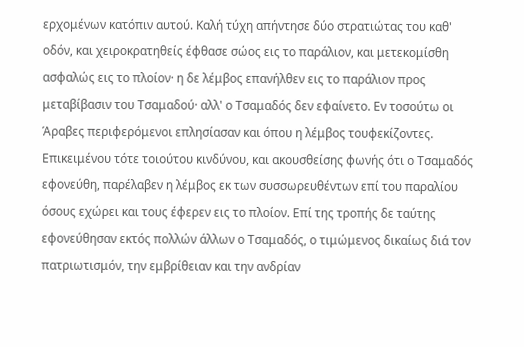ερχομένων κατόπιν αυτού. Καλή τύχη απήντησε δύο στρατιώτας του καθ' οδόν, και χειροκρατηθείς έφθασε σώος εις το παράλιον, και μετεκομίσθη ασφαλώς εις το πλοίον· η δε λέμβος επανήλθεν εις το παράλιον προς μεταβίβασιν του Τσαμαδού· αλλ' ο Τσαμαδός δεν εφαίνετο. Εν τοσούτω οι Άραβες περιφερόμενοι επλησίασαν και όπου η λέμβος τουφεκίζοντες. Επικειμένου τότε τοιούτου κινδύνου, και ακουσθείσης φωνής ότι ο Τσαμαδός εφονεύθη, παρέλαβεν η λέμβος εκ των συσσωρευθέντων επί του παραλίου όσους εχώρει και τους έφερεν εις το πλοίον. Επί της τροπής δε ταύτης εφονεύθησαν εκτός πολλών άλλων ο Τσαμαδός, ο τιμώμενος δικαίως διά τον πατριωτισμόν, την εμβρίθειαν και την ανδρίαν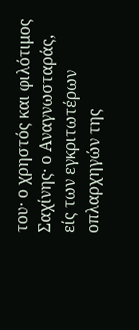του· ο χρηστός και φιλότιμος Σαχίνης· ο Αναγνωσταράς, είς των εγκριτωτέρων οπλαρχηγών της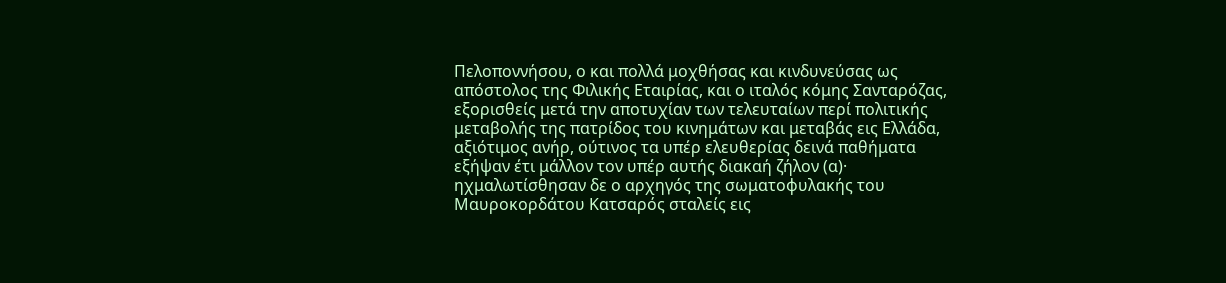Πελοποννήσου, ο και πολλά μοχθήσας και κινδυνεύσας ως απόστολος της Φιλικής Εταιρίας, και ο ιταλός κόμης Σανταρόζας, εξορισθείς μετά την αποτυχίαν των τελευταίων περί πολιτικής μεταβολής της πατρίδος του κινημάτων και μεταβάς εις Ελλάδα, αξιότιμος ανήρ, ούτινος τα υπέρ ελευθερίας δεινά παθήματα εξήψαν έτι μάλλον τον υπέρ αυτής διακαή ζήλον (α)· ηχμαλωτίσθησαν δε ο αρχηγός της σωματοφυλακής του Μαυροκορδάτου Κατσαρός σταλείς εις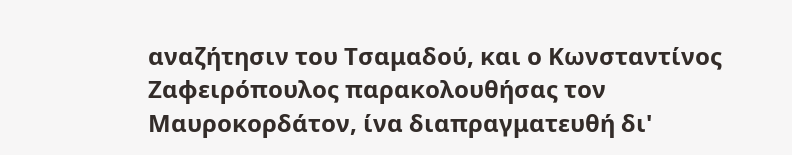αναζήτησιν του Τσαμαδού, και ο Κωνσταντίνος Ζαφειρόπουλος παρακολουθήσας τον Μαυροκορδάτον, ίνα διαπραγματευθή δι'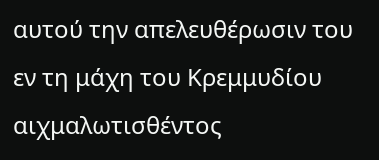αυτού την απελευθέρωσιν του εν τη μάχη του Κρεμμυδίου αιχμαλωτισθέντος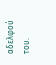αδελφού του.